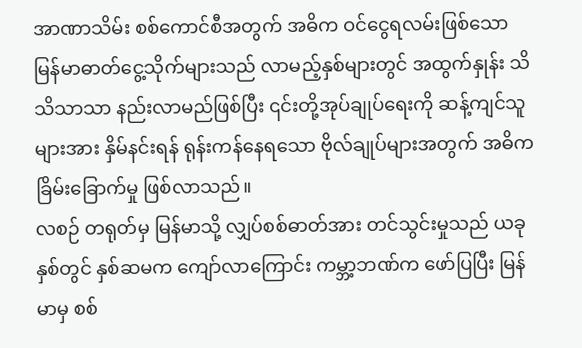အာဏာသိမ်း စစ်ကောင်စီအတွက် အဓိက ဝင်ငွေရလမ်းဖြစ်သော မြန်မာဓာတ်ငွေ့သိုက်များသည် လာမည့်နှစ်များတွင် အထွက်နှုန်း သိသိသာသာ နည်းလာမည်ဖြစ်ပြီး ၎င်းတို့အုပ်ချုပ်ရေးကို ဆန့်ကျင်သူများအား နှိမ်နင်းရန် ရုန်းကန်နေရသော ဗိုလ်ချုပ်များအတွက် အဓိက ခြိမ်းခြောက်မှု ဖြစ်လာသည်။
လစဉ် တရုတ်မှ မြန်မာသို့ လျှပ်စစ်ဓာတ်အား တင်သွင်းမှုသည် ယခုနှစ်တွင် နှစ်ဆမက ကျော်လာကြောင်း ကမ္ဘာ့ဘဏ်က ဖော်ပြပြီး မြန်မာမှ စစ်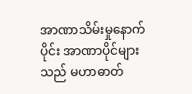အာဏာသိမ်းမှုနောက်ပိုင်း အာဏာပိုင်များသည် မဟာဓာတ်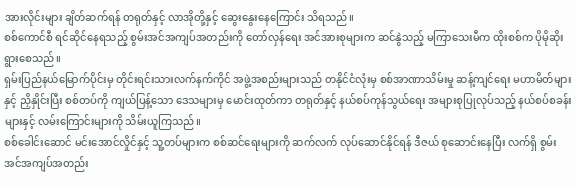အားလိုင်းများ ချိတ်ဆက်ရန် တရုတ်နှင့် လာအိုတို့နှင့် ဆွေးနွေးနေကြောင်း သိရသည်။
စစ်ကောင်စီ ရင်ဆိုင်နေရသည့် စွမ်းအင်အကျပ်အတည်းကို တော်လှန်ရေး အင်အားစုများက ဆင်နွဲသည့် မကြာသေးမီက ထိုးစစ်က ပိုမိုဆိုးရွားစေသည်။
ရှမ်းပြည်နယ်မြောက်ပိုင်းမှ တိုင်းရင်းသားလက်နက်ကိုင် အဖွဲ့အစည်းများသည် တနိုင်ငံလုံးမှ စစ်အာဏာသိမ်းမှု ဆန့်ကျင်ရေး မဟာမိတ်များနှင့် ညှိနှိုင်းပြီး စစ်တပ်ကို ကျယ်ပြန့်သော ဒေသများမှ မောင်းထုတ်ကာ တရုတ်နှင့် နယ်စပ်ကုန်သွယ်ရေး အများစုပြုလုပ်သည့် နယ်စပ်စခန်းများနှင့် လမ်းကြောင်းများကို သိမ်းယူကြသည်။
စစ်ခေါင်းဆောင် မင်းအောင်လှိုင်နှင့် သူ့တပ်များက စစ်ဆင်ရေးများကို ဆက်လက် လုပ်ဆောင်နိုင်ရန် ဒီဇယ် စုဆောင်းနေပြီး လက်ရှိ စွမ်းအင်အကျပ်အတည်း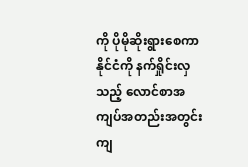ကို ပိုမိုဆိုးရွားစေကာ နိုင်ငံကို နက်ရှိုင်းလှသည့် လောင်စာအကျပ်အတည်းအတွင်း ကျ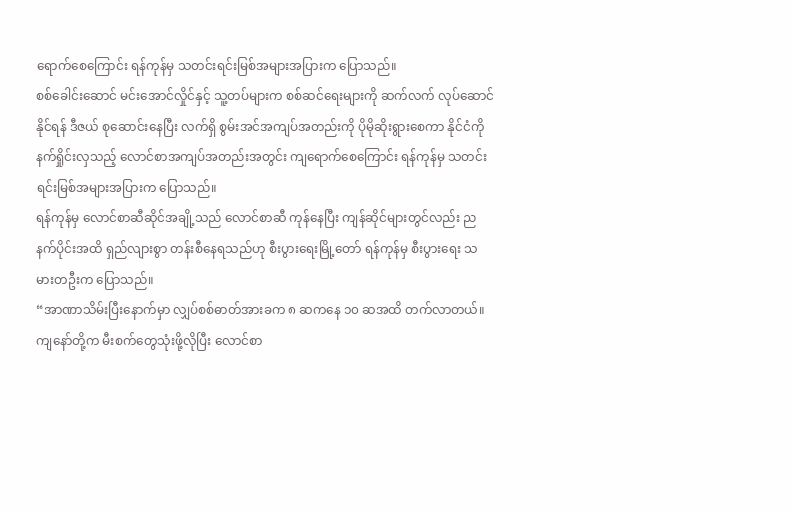ရောက်စေကြောင်း ရန်ကုန်မှ သတင်းရင်းမြစ်အများအပြားက ပြောသည်။
စစ်ခေါင်းဆောင် မင်းအောင်လှိုင်နှင့် သူ့တပ်များက စစ်ဆင်ရေးများကို ဆက်လက် လုပ်ဆောင်နိုင်ရန် ဒီဇယ် စုဆောင်းနေပြီး လက်ရှိ စွမ်းအင်အကျပ်အတည်းကို ပိုမိုဆိုးရွားစေကာ နိုင်ငံကို နက်ရှိုင်းလှသည့် လောင်စာအကျပ်အတည်းအတွင်း ကျရောက်စေကြောင်း ရန်ကုန်မှ သတင်းရင်းမြစ်အများအပြားက ပြောသည်။
ရန်ကုန်မှ လောင်စာဆီဆိုင်အချို့သည် လောင်စာဆီ ကုန်နေပြီး ကျန်ဆိုင်များတွင်လည်း ညနက်ပိုင်းအထိ ရှည်လျားစွာ တန်းစီနေရသည်ဟု စီးပွားရေးမြို့တော် ရန်ကုန်မှ စီးပွားရေး သမားတဦးက ပြောသည်။
“အာဏာသိမ်းပြီးနောက်မှာ လျှပ်စစ်ဓာတ်အားခက ၈ ဆကနေ ၁၀ ဆအထိ တက်လာတယ်။ ကျနော်တို့က မီးစက်တွေသုံးဖို့လိုပြီး လောင်စာ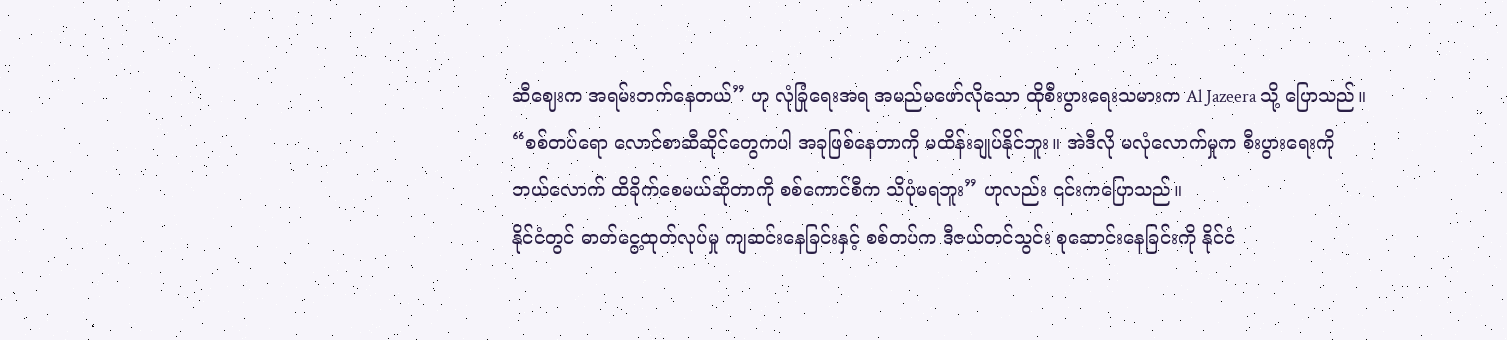ဆီဈေးက အရမ်းတက်နေတယ်” ဟု လုံခြုံရေးအရ အမည်မဖော်လိုသော ထိုစီးပွားရေးသမားက Al Jazeera သို့ ပြောသည်။
“စစ်တပ်ရော လောင်စာဆီဆိုင်တွေကပါ အခုဖြစ်နေတာကို မထိန်းချုပ်နိုင်ဘူး။ အဲဒီလို မလုံလောက်မှုက စီးပွားရေးကို ဘယ်လောက် ထိခိုက်စေမယ်ဆိုတာကို စစ်ကောင်စီက သိပုံမရဘူး” ဟုလည်း ၎င်းကပြောသည်။
နိုင်ငံတွင် ဓာတ်ငွေ့ထုတ်လုပ်မှု ကျဆင်းနေခြင်းနှင့် စစ်တပ်က ဒီဇယ်တင်သွင်း စုဆောင်းနေခြင်းကို နိုင်ငံ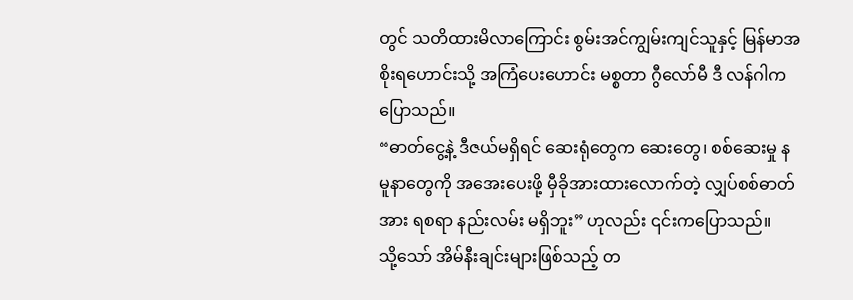တွင် သတိထားမိလာကြောင်း စွမ်းအင်ကျွမ်းကျင်သူနှင့် မြန်မာအစိုးရဟောင်းသို့ အကြံပေးဟောင်း မစ္စတာ ဂွီလော်မီ ဒီ လန်ဂါက ပြောသည်။
“ဓာတ်ငွေ့နဲ့ ဒီဇယ်မရှိရင် ဆေးရုံတွေက ဆေးတွေ၊ စစ်ဆေးမှု နမူနာတွေကို အအေးပေးဖို့ မှီခိုအားထားလောက်တဲ့ လျှပ်စစ်ဓာတ်အား ရစရာ နည်းလမ်း မရှိဘူး” ဟုလည်း ၎င်းကပြောသည်။
သို့သော် အိမ်နီးချင်းများဖြစ်သည့် တ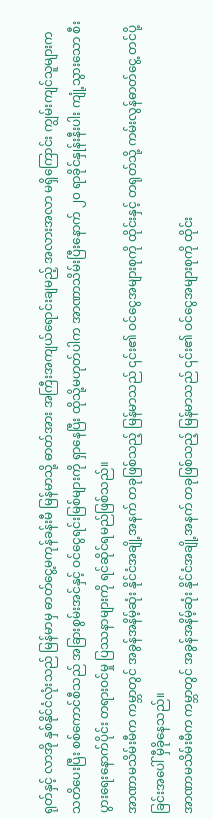ရုတ်နှင့် လာအို နှစ်နိုင်ငံလုံးသည် မြန်မာမှ ဓာတ်ငွေ့မကုန်ခန်းမီ မြန်မာသို့ ဓာတ်အား အကြီးအကျယ်ရောင်းချမည့် အလားအလာ မရှိကြောင်း ကျွမ်းကျင်သူများက သတိပေးပြီး စစ်ကောင်စီသည် အခြားစွမ်းအင်နှင့် ဝင်ငွေရင်းမြစ်များကို ရှာနေပြီး ထိုသို့မဟုတ်ပါက အာဏာသိမ်းပြီးနောက် ၂၀ ရာခိုင်နှုန်းနီးပါး ကျုံ့သွားသော စီးပွားရေးနောက်ပိုင်း တရားဝင်မှု ပြဿနာများကို ရင်ဆိုင်ရမည်ဖြစ်သည်။
အာဏာမသိမ်းမီက ကမ္ဘာတွင် အခွန်အနိမ့်ဆုံး နိုင်ငံအချို့အနက် တခုဖြစ်သည့် မြန်မာသည် ၎င်း၏ ဝင်ငွေအများစုကို ထိုင်းနှင့် တရုတ်သို့ ကမ်းလွန်ဓာတ်ငွေ့ တင်ပို့ခြင်းအပေါ် မှီခိုနေသည်။
အာဏာမသိမ်းမီက ကမ္ဘာတွင် အခွန်အနိမ့်ဆုံး နိုင်ငံအချို့အနက် တခုဖြစ်သည့် မြန်မာသည် ၎င်း၏ ဝင်ငွေအများစုကို ထိုင်း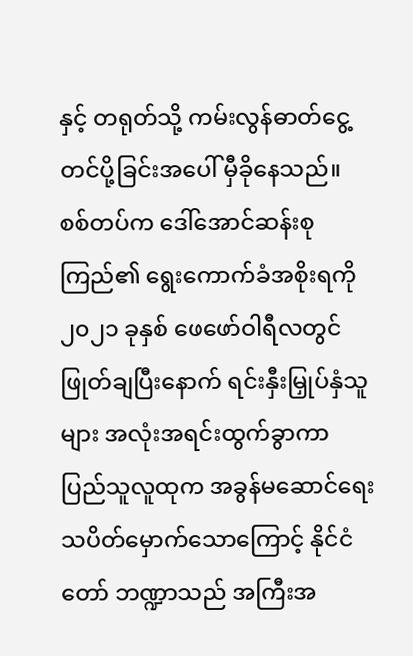နှင့် တရုတ်သို့ ကမ်းလွန်ဓာတ်ငွေ့ တင်ပို့ခြင်းအပေါ် မှီခိုနေသည်။
စစ်တပ်က ဒေါ်အောင်ဆန်းစုကြည်၏ ရွေးကောက်ခံအစိုးရကို ၂၀၂၁ ခုနှစ် ဖေဖော်ဝါရီလတွင် ဖြုတ်ချပြီးနောက် ရင်းနှီးမြှုပ်နှံသူများ အလုံးအရင်းထွက်ခွာကာ ပြည်သူလူထုက အခွန်မဆောင်ရေး သပိတ်မှောက်သောကြောင့် နိုင်ငံတော် ဘဏ္ဍာသည် အကြီးအ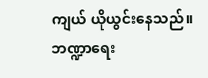ကျယ် ယိုယွင်းနေသည်။
ဘဏ္ဍာရေး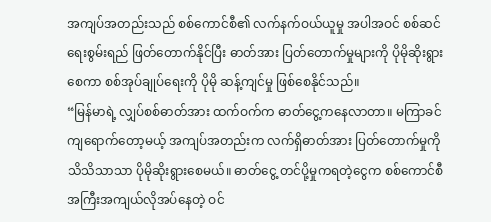အကျပ်အတည်းသည် စစ်ကောင်စီ၏ လက်နက်ဝယ်ယူမှု အပါအဝင် စစ်ဆင်ရေးစွမ်းရည် ဖြတ်တောက်နိုင်ပြီး ဓာတ်အား ပြတ်တောက်မှုများကို ပိုမိုဆိုးရွားစေကာ စစ်အုပ်ချုပ်ရေးကို ပိုမို ဆန့်ကျင်မှု ဖြစ်စေနိုင်သည်။
“မြန်မာရဲ့ လျှပ်စစ်ဓာတ်အား ထက်ဝက်က ဓာတ်ငွေ့ကနေလာတာ။ မကြာခင် ကျရောက်တော့မယ့် အကျပ်အတည်းက လက်ရှိဓာတ်အား ပြတ်တောက်မှုကို သိသိသာသာ ပိုမိုဆိုးရွားစေမယ်။ ဓာတ်ငွေ့ တင်ပို့မှုကရတဲ့ငွေက စစ်ကောင်စီ အကြီးအကျယ်လိုအပ်နေတဲ့ ဝင်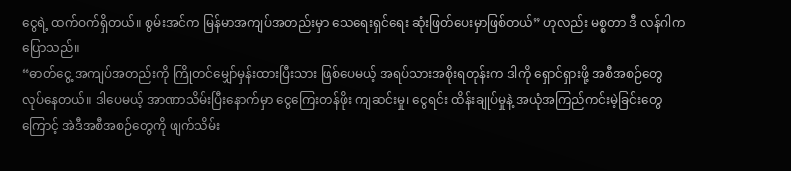ငွေရဲ့ ထက်ဝက်ရှိတယ်။ စွမ်းအင်က မြန်မာအကျပ်အတည်းမှာ သေရေးရှင်ရေး ဆုံးဖြတ်ပေးမှာဖြစ်တယ်” ဟုလည်း မစ္စတာ ဒီ လန်ဂါက ပြောသည်။
“ဓာတ်ငွေ့ အကျပ်အတည်းကို ကြိုတင်မျှော်မှန်းထားပြီးသား ဖြစ်ပေမယ့် အရပ်သားအစိုးရတုန်းက ဒါကို ရှောင်ရှားဖို့ အစီအစဉ်တွေ လုပ်နေတယ်။ ဒါပေမယ့် အာဏာသိမ်းပြီးနောက်မှာ ငွေကြေးတန်ဖိုး ကျဆင်းမှု၊ ငွေရင်း ထိန်းချုပ်မှုနဲ့ အယုံအကြည်ကင်းမဲ့ခြင်းတွေကြောင့် အဲဒီအစီအစဉ်တွေကို ဖျက်သိမ်း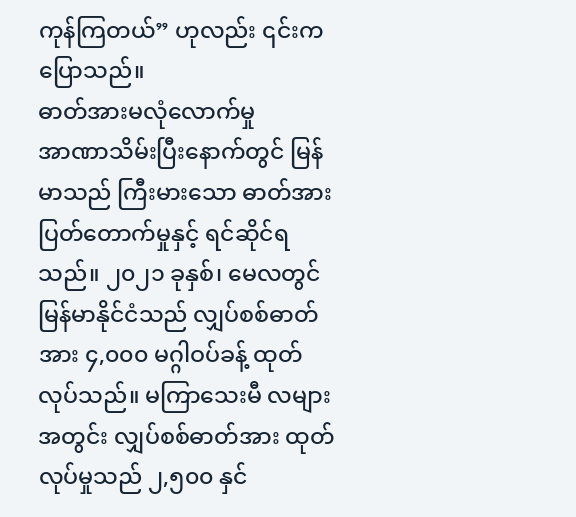ကုန်ကြတယ်” ဟုလည်း ၎င်းကပြောသည်။
ဓာတ်အားမလုံလောက်မှု
အာဏာသိမ်းပြီးနောက်တွင် မြန်မာသည် ကြီးမားသော ဓာတ်အားပြတ်တောက်မှုနှင့် ရင်ဆိုင်ရသည်။ ၂၀၂၁ ခုနှစ်၊ မေလတွင် မြန်မာနိုင်ငံသည် လျှပ်စစ်ဓာတ်အား ၄,၀၀၀ မဂ္ဂါဝပ်ခန့် ထုတ်လုပ်သည်။ မကြာသေးမီ လများအတွင်း လျှပ်စစ်ဓာတ်အား ထုတ်လုပ်မှုသည် ၂,၅၀၀ နှင်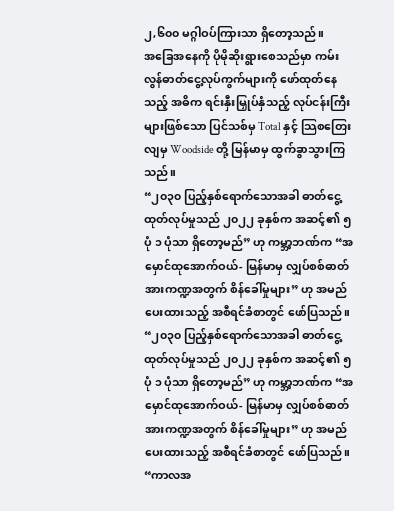၂,၆၀၀ မဂ္ဂါဝပ်ကြားသာ ရှိတော့သည်။
အခြေအနေကို ပိုမိုဆိုးရွားစေသည်မှာ ကမ်းလွန်ဓာတ်ငွေ့လုပ်ကွက်များကို ဖော်ထုတ်နေသည့် အဓိက ရင်းနှီးမြှုပ်နှံသည့် လုပ်ငန်းကြီးများဖြစ်သော ပြင်သစ်မှ Total နှင့် သြစတြေးလျမှ Woodside တို့ မြန်မာမှ ထွက်ခွာသွားကြသည်။
“၂၀၃၀ ပြည့်နှစ်ရောက်သောအခါ ဓာတ်ငွေ့ထုတ်လုပ်မှုသည် ၂၀၂၂ ခုနှစ်က အဆင့်၏ ၅ ပုံ ၁ ပုံသာ ရှိတော့မည်” ဟု ကမ္ဘာ့ဘဏ်က “အမှောင်ထုအောက်ဝယ်- မြန်မာမှ လျှပ်စစ်ဓာတ်အားကဏ္ဍအတွက် စိန်ခေါ်မှုများ” ဟု အမည်ပေးထားသည့် အစီရင်ခံစာတွင် ဖော်ပြသည်။
“၂၀၃၀ ပြည့်နှစ်ရောက်သောအခါ ဓာတ်ငွေ့ထုတ်လုပ်မှုသည် ၂၀၂၂ ခုနှစ်က အဆင့်၏ ၅ ပုံ ၁ ပုံသာ ရှိတော့မည်” ဟု ကမ္ဘာ့ဘဏ်က “အမှောင်ထုအောက်ဝယ်- မြန်မာမှ လျှပ်စစ်ဓာတ်အားကဏ္ဍအတွက် စိန်ခေါ်မှုများ” ဟု အမည်ပေးထားသည့် အစီရင်ခံစာတွင် ဖော်ပြသည်။
“ကာလအ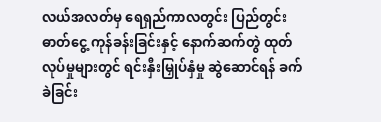လယ်အလတ်မှ ရေရှည်ကာလတွင်း ပြည်တွင်းဓာတ်ငွေ့ ကုန်ခန်းခြင်းနှင့် နောက်ဆက်တွဲ ထုတ်လုပ်မှုများတွင် ရင်းနှီးမြှုပ်နှံမှု ဆွဲဆောင်ရန် ခက်ခဲခြင်း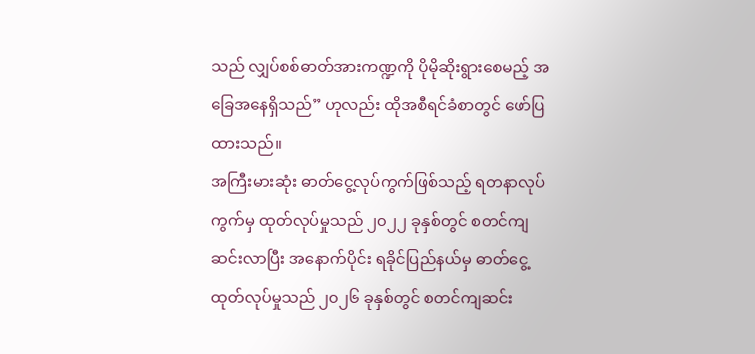သည် လျှပ်စစ်ဓာတ်အားကဏ္ဍကို ပိုမိုဆိုးရွားစေမည့် အခြေအနေရှိသည်” ဟုလည်း ထိုအစီရင်ခံစာတွင် ဖော်ပြထားသည်။
အကြီးမားဆုံး ဓာတ်ငွေ့လုပ်ကွက်ဖြစ်သည့် ရတနာလုပ်ကွက်မှ ထုတ်လုပ်မှုသည် ၂၀၂၂ ခုနှစ်တွင် စတင်ကျဆင်းလာပြီး အနောက်ပိုင်း ရခိုင်ပြည်နယ်မှ ဓာတ်ငွေ့ထုတ်လုပ်မှုသည် ၂၀၂၆ ခုနှစ်တွင် စတင်ကျဆင်း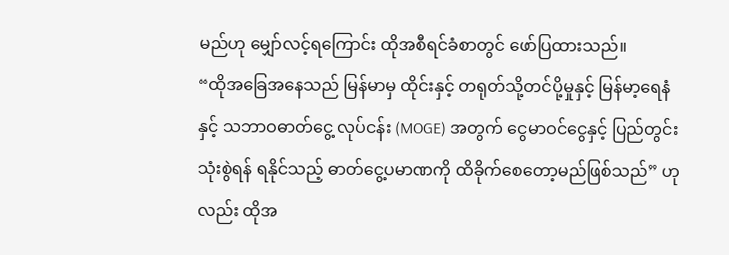မည်ဟု မျှော်လင့်ရကြောင်း ထိုအစီရင်ခံစာတွင် ဖော်ပြထားသည်။
“ထိုအခြေအနေသည် မြန်မာမှ ထိုင်းနှင့် တရုတ်သို့တင်ပို့မှုနှင့် မြန်မာ့ရေနံနှင့် သဘာဝဓာတ်ငွေ့ လုပ်ငန်း (MOGE) အတွက် ငွေမာဝင်ငွေနှင့် ပြည်တွင်းသုံးစွဲရန် ရနိုင်သည့် ဓာတ်ငွေ့ပမာဏကို ထိခိုက်စေတော့မည်ဖြစ်သည်” ဟုလည်း ထိုအ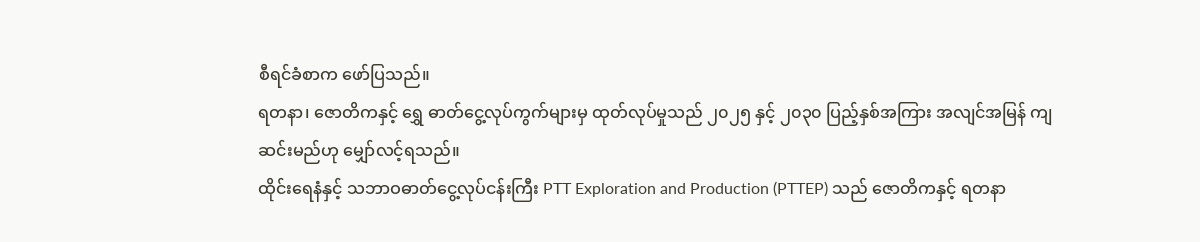စီရင်ခံစာက ဖော်ပြသည်။
ရတနာ၊ ဇောတိကနှင့် ရွှေ ဓာတ်ငွေ့လုပ်ကွက်များမှ ထုတ်လုပ်မှုသည် ၂၀၂၅ နှင့် ၂၀၃၀ ပြည့်နှစ်အကြား အလျင်အမြန် ကျဆင်းမည်ဟု မျှော်လင့်ရသည်။
ထိုင်းရေနံနှင့် သဘာဝဓာတ်ငွေ့လုပ်ငန်းကြီး PTT Exploration and Production (PTTEP) သည် ဇောတိကနှင့် ရတနာ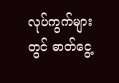လုပ်ကွက်များတွင် ဓာတ်ငွေ့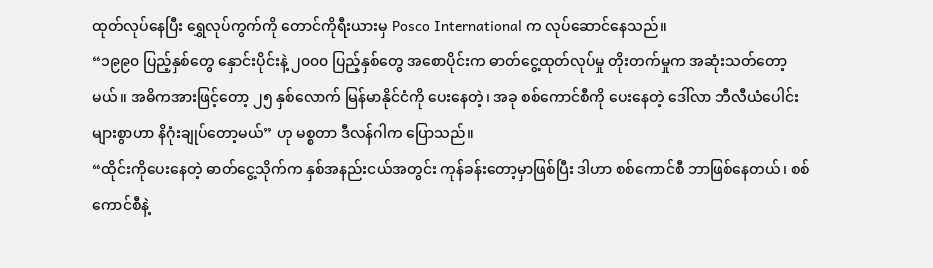ထုတ်လုပ်နေပြီး ရွှေလုပ်ကွက်ကို တောင်ကိုရီးယားမှ Posco International က လုပ်ဆောင်နေသည်။
“၁၉၉၀ ပြည့်နှစ်တွေ နှောင်းပိုင်းနဲ့ ၂၀၀၀ ပြည့်နှစ်တွေ အစောပိုင်းက ဓာတ်ငွေ့ထုတ်လုပ်မှု တိုးတက်မှုက အဆုံးသတ်တော့မယ်။ အဓိကအားဖြင့်တော့ ၂၅ နှစ်လောက် မြန်မာနိုင်ငံကို ပေးနေတဲ့၊ အခု စစ်ကောင်စီကို ပေးနေတဲ့ ဒေါ်လာ ဘီလီယံပေါင်းများစွာဟာ နိဂုံးချုပ်တော့မယ်” ဟု မစ္စတာ ဒီလန်ဂါက ပြောသည်။
“ထိုင်းကိုပေးနေတဲ့ ဓာတ်ငွေ့သိုက်က နှစ်အနည်းငယ်အတွင်း ကုန်ခန်းတော့မှာဖြစ်ပြီး ဒါဟာ စစ်ကောင်စီ ဘာဖြစ်နေတယ်၊ စစ်ကောင်စီနဲ့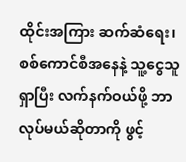ထိုင်းအကြား ဆက်ဆံရေး၊ စစ်ကောင်စီအနေနဲ့ သူ့ငွေသူရှာပြီး လက်နက်ဝယ်ဖို့ ဘာလုပ်မယ်ဆိုတာကို ဖွင့်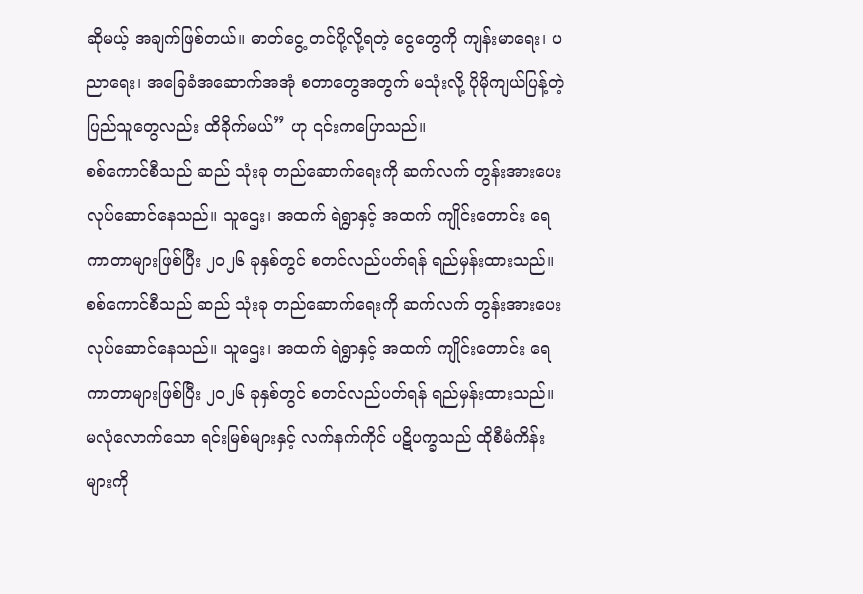ဆိုမယ့် အချက်ဖြစ်တယ်။ ဓာတ်ငွေ့ တင်ပို့လို့ရတဲ့ ငွေတွေကို ကျန်းမာရေး၊ ပညာရေး၊ အခြေခံအဆောက်အအုံ စတာတွေအတွက် မသုံးလို့ ပိုမိုကျယ်ပြန့်တဲ့ ပြည်သူတွေလည်း ထိခိုက်မယ်” ဟု ၎င်းကပြောသည်။
စစ်ကောင်စီသည် ဆည် သုံးခု တည်ဆောက်ရေးကို ဆက်လက် တွန်းအားပေး လုပ်ဆောင်နေသည်။ သူဌေး၊ အထက် ရဲရွာနှင့် အထက် ကျိုင်းတောင်း ရေကာတာများဖြစ်ပြီး ၂၀၂၆ ခုနှစ်တွင် စတင်လည်ပတ်ရန် ရည်မှန်းထားသည်။
စစ်ကောင်စီသည် ဆည် သုံးခု တည်ဆောက်ရေးကို ဆက်လက် တွန်းအားပေး လုပ်ဆောင်နေသည်။ သူဌေး၊ အထက် ရဲရွာနှင့် အထက် ကျိုင်းတောင်း ရေကာတာများဖြစ်ပြီး ၂၀၂၆ ခုနှစ်တွင် စတင်လည်ပတ်ရန် ရည်မှန်းထားသည်။
မလုံလောက်သော ရင်းမြစ်များနှင့် လက်နက်ကိုင် ပဋိပက္ခသည် ထိုစီမံကိန်းများကို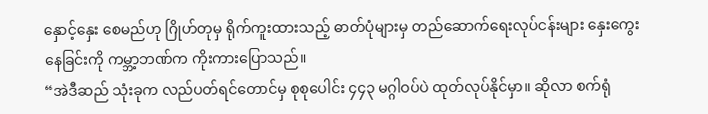နှောင့်နှေး စေမည်ဟု ဂြိုဟ်တုမှ ရိုက်ကူးထားသည့် ဓာတ်ပုံများမှ တည်ဆောက်ရေးလုပ်ငန်းများ နှေးကွေးနေခြင်းကို ကမ္ဘာ့ဘဏ်က ကိုးကားပြောသည်။
“အဲဒီဆည် သုံးခုက လည်ပတ်ရင်တောင်မှ စုစုပေါင်း ၄၄၃ မဂ္ဂါဝပ်ပဲ ထုတ်လုပ်နိုင်မှာ။ ဆိုလာ စက်ရုံ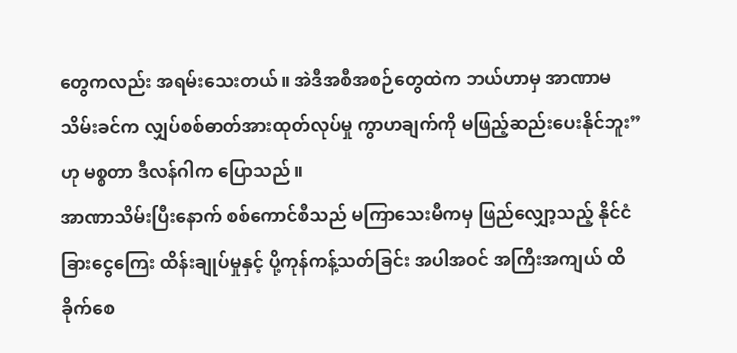တွေကလည်း အရမ်းသေးတယ်။ အဲဒီအစီအစဉ်တွေထဲက ဘယ်ဟာမှ အာဏာမသိမ်းခင်က လျှပ်စစ်ဓာတ်အားထုတ်လုပ်မှု ကွာဟချက်ကို မဖြည့်ဆည်းပေးနိုင်ဘူး” ဟု မစ္စတာ ဒီလန်ဂါက ပြောသည်။
အာဏာသိမ်းပြီးနောက် စစ်ကောင်စီသည် မကြာသေးမီကမှ ဖြည်လျှော့သည့် နိုင်ငံခြားငွေကြေး ထိန်းချုပ်မှုနှင့် ပို့ကုန်ကန့်သတ်ခြင်း အပါအဝင် အကြီးအကျယ် ထိခိုက်စေ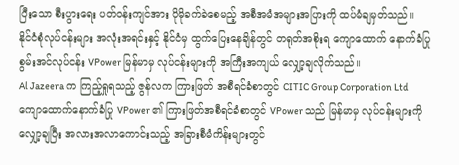ပြီးသော စီးပွားရေး ပတ်ဝန်းကျင်အား ပိုမိုခက်ခဲစေမည့် အစီအမံအများအပြားကို ထပ်မံချမှတ်သည်။
နိုင်ငံစုံလုပ်ငန်းများ အလုံးအရင်းနှင့် နိုင်ငံမှ ထွက်ပြေးနေချိန်တွင် တရုတ်အစိုးရ ကျောထောက် နောက်ခံပြု စွမ်းအင်လုပ်ငန်း VPower မြန်မာမှ လုပ်ငန်းများကို အကြီးအကျယ် လျှော့ချလိုက်သည်။
Al Jazeera က ကြည့်ရှုရသည့် ဇွန်လက ကြားဖြတ် အစီရင်ခံစာတွင် CITIC Group Corporation Ltd ကျောထောက်နောက်ခံပြု VPower ၏ ကြားဖြတ်အစီရင်ခံစာတွင် VPower သည် မြန်မာမှ လုပ်ငန်းများကို လျှော့ချပြီး အလားအလာကောင်းသည့် အခြားစီမံကိန်းများတွင်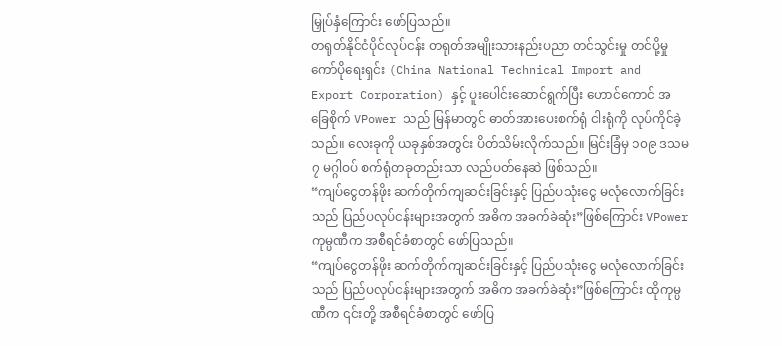မြှုပ်နှံကြောင်း ဖော်ပြသည်။
တရုတ်နိုင်ငံပိုင်လုပ်ငန်း တရုတ်အမျိုးသားနည်းပညာ တင်သွင်းမှု တင်ပို့မှု ကော်ပိုရေးရှင်း (China National Technical Import and Export Corporation) နှင့် ပူးပေါင်းဆောင်ရွက်ပြီး ဟောင်ကောင် အခြေစိုက် VPower သည် မြန်မာတွင် ဓာတ်အားပေးစက်ရုံ ငါးရုံကို လုပ်ကိုင်ခဲ့သည်။ လေးခုကို ယခုနှစ်အတွင်း ပိတ်သိမ်းလိုက်သည်။ မြင်းခြံမှ ၁၀၉ ဒသမ ၇ မဂ္ဂါဝပ် စက်ရုံတခုတည်းသာ လည်ပတ်နေဆဲ ဖြစ်သည်။
“ကျပ်ငွေတန်ဖိုး ဆက်တိုက်ကျဆင်းခြင်းနှင့် ပြည်ပသုံးငွေ မလုံလောက်ခြင်းသည် ပြည်ပလုပ်ငန်းများအတွက် အဓိက အခက်ခဲဆုံး”ဖြစ်ကြောင်း VPower ကုမ္ပဏီက အစီရင်ခံစာတွင် ဖော်ပြသည်။
“ကျပ်ငွေတန်ဖိုး ဆက်တိုက်ကျဆင်းခြင်းနှင့် ပြည်ပသုံးငွေ မလုံလောက်ခြင်းသည် ပြည်ပလုပ်ငန်းများအတွက် အဓိက အခက်ခဲဆုံး”ဖြစ်ကြောင်း ထိုကုမ္ပဏီက ၎င်းတို့ အစီရင်ခံစာတွင် ဖော်ပြ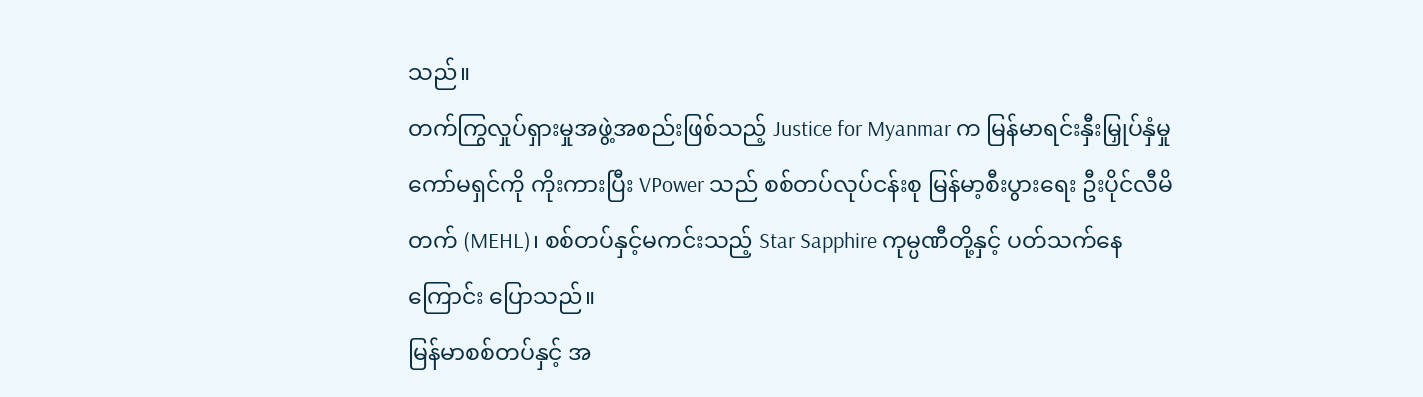သည်။
တက်ကြွလှုပ်ရှားမှုအဖွဲ့အစည်းဖြစ်သည့် Justice for Myanmar က မြန်မာရင်းနှီးမြှုပ်နှံမှု ကော်မရှင်ကို ကိုးကားပြီး VPower သည် စစ်တပ်လုပ်ငန်းစု မြန်မာ့စီးပွားရေး ဦးပိုင်လီမိတက် (MEHL)၊ စစ်တပ်နှင့်မကင်းသည့် Star Sapphire ကုမ္ပဏီတို့နှင့် ပတ်သက်နေကြောင်း ပြောသည်။
မြန်မာစစ်တပ်နှင့် အ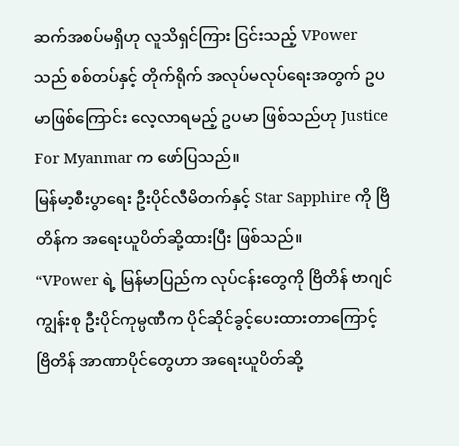ဆက်အစပ်မရှိဟု လူသိရှင်ကြား ငြင်းသည့် VPower သည် စစ်တပ်နှင့် တိုက်ရိုက် အလုပ်မလုပ်ရေးအတွက် ဥပမာဖြစ်ကြောင်း လေ့လာရမည့် ဥပမာ ဖြစ်သည်ဟု Justice For Myanmar က ဖော်ပြသည်။
မြန်မာ့စီးပွာရေး ဦးပိုင်လီမိတက်နှင့် Star Sapphire ကို ဗြိတိန်က အရေးယူပိတ်ဆို့ထားပြီး ဖြစ်သည်။
“VPower ရဲ့ မြန်မာပြည်က လုပ်ငန်းတွေကို ဗြိတိန် ဗာဂျင်ကျွန်းစု ဦးပိုင်ကုမ္ပဏီက ပိုင်ဆိုင်ခွင့်ပေးထားတာကြောင့် ဗြိတိန် အာဏာပိုင်တွေဟာ အရေးယူပိတ်ဆို့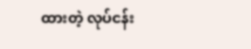ထားတဲ့ လုပ်ငန်း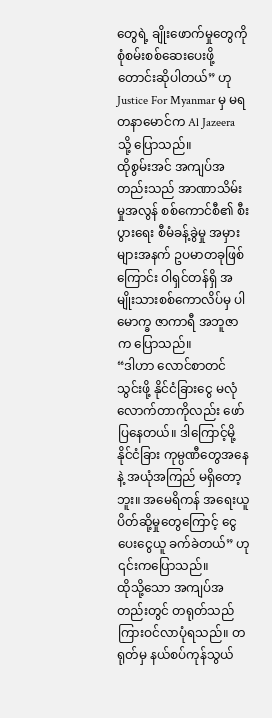တွေရဲ့ ချိုးဖောက်မှုတွေကို စုံစမ်းစစ်ဆေးပေးဖို့ တောင်းဆိုပါတယ်” ဟု Justice For Myanmar မှ မရတနာမောင်က Al Jazeera သို့ ပြောသည်။
ထိုစွမ်းအင် အကျပ်အတည်းသည် အာဏာသိမ်းမှုအလွန် စစ်ကောင်စီ၏ စီးပွားရေး စီမံခန့်ခွဲမှု အမှားများအနက် ဥပမာတခုဖြစ်ကြောင်း ဝါရှင်တန်ရှိ အမျိုးသားစစ်ကောလိပ်မှ ပါမောက္ခ ဇာကာရီ အဘူဇာက ပြောသည်။
“ဒါဟာ လောင်စာတင်သွင်းဖို့ နိုင်ငံခြားငွေ မလုံလောက်တာကိုလည်း ဖော်ပြနေတယ်။ ဒါကြောင့်မို့ နိုင်ငံခြား ကုမ္ပဏီတွေအနေနဲ့ အယုံအကြည် မရှိတော့ဘူး။ အမေရိကန် အရေးယူ ပိတ်ဆို့မှုတွေကြောင့် ငွေပေးငွေယူ ခက်ခဲတယ်” ဟု ၎င်းကပြောသည်။
ထိုသို့သော အကျပ်အတည်းတွင် တရုတ်သည် ကြားဝင်လာပုံရသည်။ တရုတ်မှ နယ်စပ်ကုန်သွယ်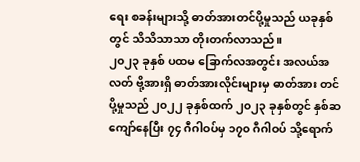ရေး စခန်းများသို့ ဓာတ်အားတင်ပို့မှုသည် ယခုနှစ်တွင် သိသိသာသာ တိုးတက်လာသည်။
၂၀၂၃ ခုနှစ် ပထမ ခြောက်လအတွင်း အလယ်အလတ် ဗို့အားရှိ ဓာတ်အားလိုင်းများမှ ဓာတ်အား တင်ပို့မှုသည် ၂၀၂၂ ခုနှစ်ထက် ၂၀၂၃ ခုနှစ်တွင် နှစ်ဆကျော်နေပြီး ၇၄ ဂီဂါဝပ်မှ ၁၇၀ ဂီဂါဝပ် သို့ရောက်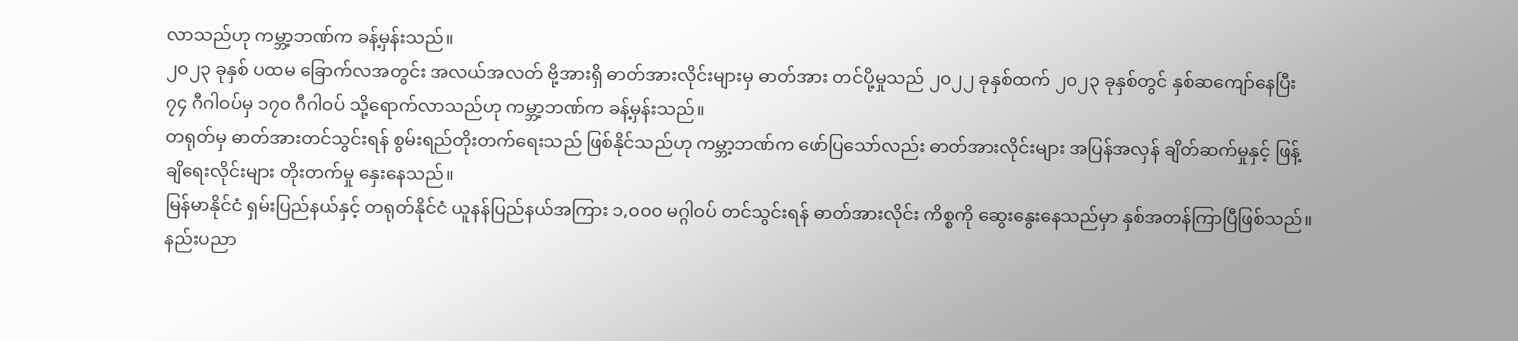လာသည်ဟု ကမ္ဘာ့ဘဏ်က ခန့်မှန်းသည်။
၂၀၂၃ ခုနှစ် ပထမ ခြောက်လအတွင်း အလယ်အလတ် ဗို့အားရှိ ဓာတ်အားလိုင်းများမှ ဓာတ်အား တင်ပို့မှုသည် ၂၀၂၂ ခုနှစ်ထက် ၂၀၂၃ ခုနှစ်တွင် နှစ်ဆကျော်နေပြီး ၇၄ ဂီဂါဝပ်မှ ၁၇၀ ဂီဂါဝပ် သို့ရောက်လာသည်ဟု ကမ္ဘာ့ဘဏ်က ခန့်မှန်းသည်။
တရုတ်မှ ဓာတ်အားတင်သွင်းရန် စွမ်းရည်တိုးတက်ရေးသည် ဖြစ်နိုင်သည်ဟု ကမ္ဘာ့ဘဏ်က ဖော်ပြသော်လည်း ဓာတ်အားလိုင်းများ အပြန်အလှန် ချိတ်ဆက်မှုနှင့် ဖြန့်ချိရေးလိုင်းများ တိုးတက်မှု နှေးနေသည်။
မြန်မာနိုင်ငံ ရှမ်းပြည်နယ်နှင့် တရုတ်နိုင်ငံ ယူနန်ပြည်နယ်အကြား ၁,၀၀၀ မဂ္ဂါဝပ် တင်သွင်းရန် ဓာတ်အားလိုင်း ကိစ္စကို ဆွေးနွေးနေသည်မှာ နှစ်အတန်ကြာပြီဖြစ်သည်။
နည်းပညာ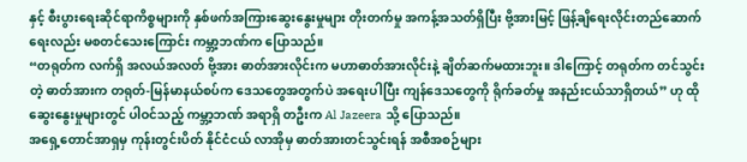နှင့် စီးပွားရေးဆိုင်ရာကိစ္စများကို နှစ်ဖက်အကြားဆွေးနွေးမှုများ တိုးတက်မှု အကန့်အသတ်ရှိပြီး ဗို့အားမြင့် ဖြန့်ချိရေးလိုင်းတည်ဆောက်ရေးလည်း မစတင်သေးကြောင်း ကမ္ဘာ့ဘဏ်က ပြောသည်။
“တရုတ်က လက်ရှိ အလယ်အလတ် ဗို့အား ဓာတ်အားလိုင်းက မဟာဓာတ်အားလိုင်းနဲ့ ချိတ်ဆက်မထားဘူး။ ဒါကြောင့် တရုတ်က တင်သွင်းတဲ့ ဓာတ်အားက တရုတ်-မြန်မာနယ်စပ်က ဒေသတွေအတွက်ပဲ အရေးပါပြီး ကျန်ဒေသတွေကို ရိုက်ခတ်မှု အနည်းငယ်သာရှိတယ်” ဟု ထိုဆွေးနွေးမှုများတွင် ပါဝင်သည့် ကမ္ဘာ့ဘဏ် အရာရှိ တဦးက Al Jazeera သို့ ပြောသည်။
အရှေ့တောင်အာရှမှ ကုန်းတွင်းပိတ် နိုင်ငံငယ် လာအိုမှ ဓာတ်အားတင်သွင်းရန် အစီအစဉ်များ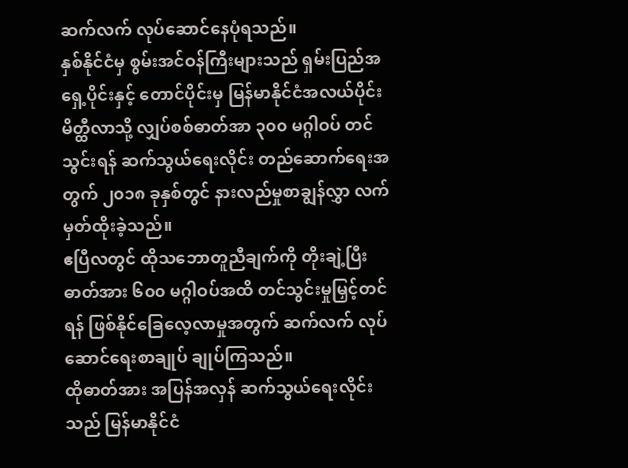ဆက်လက် လုပ်ဆောင်နေပုံရသည်။
နှစ်နိုင်ငံမှ စွမ်းအင်ဝန်ကြီးများသည် ရှမ်းပြည်အရှေ့ပိုင်းနှင့် တောင်ပိုင်းမှ မြန်မာနိုင်ငံအလယ်ပိုင်း မိတ္ထီလာသို့ လျှပ်စစ်ဓာတ်အာ ၃၀၀ မဂ္ဂါဝပ် တင်သွင်းရန် ဆက်သွယ်ရေးလိုင်း တည်ဆောက်ရေးအတွက် ၂၀၁၈ ခုနှစ်တွင် နားလည်မှုစာချွန်လွှာ လက်မှတ်ထိုးခဲ့သည်။
ဧပြီလတွင် ထိုသဘောတူညီချက်ကို တိုးချဲ့ပြီး ဓာတ်အား ၆၀၀ မဂ္ဂါဝပ်အထိ တင်သွင်းမှုမြှင့်တင်ရန် ဖြစ်နိုင်ခြေလေ့လာမှုအတွက် ဆက်လက် လုပ်ဆောင်ရေးစာချုပ် ချုပ်ကြသည်။
ထိုဓာတ်အား အပြန်အလှန် ဆက်သွယ်ရေးလိုင်းသည် မြန်မာနိုင်ငံ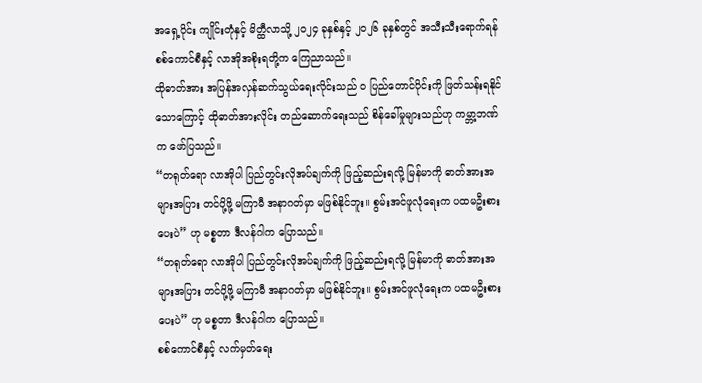အရှေ့ပိုင်း ကျိုင်းတုံနှင့် မိတ္ထီလာသို့ ၂၀၂၄ ခုနှစ်နှင့် ၂၀၂၆ ခုနှစ်တွင် အသီးသီးရောက်ရန် စစ်ကောင်စီနှင့် လာအိုအစိုးရတို့က ကြေညာသည်။
ထိုဓာတ်အား အပြန်အလှန်ဆက်သွယ်ရေးလိုင်းသည် ဝ ပြည်တောင်ပိုင်းကို ဖြတ်သန်းရနိုင်သောကြောင့် ထိုဓာတ်အားလိုင်း တည်ဆောက်ရေးသည် စိန်ခေါ်မှုများသည်ဟု ကမ္ဘာ့ဘဏ်က ဖော်ပြသည်။
“တရုတ်ရော လာအိုပါ ပြည်တွင်းလိုအပ်ချက်ကို ဖြည့်ဆည်းရလို့ မြန်မာကို ဓာတ်အားအများအပြား တင်ပို့ဖို့ မကြာမီ အနာဂတ်မှာ မဖြစ်နိုင်ဘူး။ စွမ်းအင်ဖူလုံရေးက ပထမဦးစားပေးပဲ” ဟု မစ္စတာ ဒီလန်ဂါက ပြောသည်။
“တရုတ်ရော လာအိုပါ ပြည်တွင်းလိုအပ်ချက်ကို ဖြည့်ဆည်းရလို့ မြန်မာကို ဓာတ်အားအများအပြား တင်ပို့ဖို့ မကြာမီ အနာဂတ်မှာ မဖြစ်နိုင်ဘူး။ စွမ်းအင်ဖူလုံရေးက ပထမဦးစားပေးပဲ” ဟု မစ္စတာ ဒီလန်ဂါက ပြောသည်။
စစ်ကောင်စီနှင့် လက်မှတ်ရေး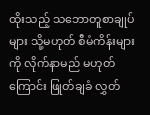ထိုးသည့် သဘောတူစာချုပ်များ သို့မဟုတ် စီမံကိန်းများကို လိုက်နာမည် မဟုတ်ကြောင်း ဖြုတ်ချခံ လွှတ်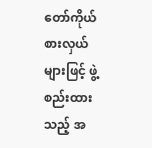တော်ကိုယ်စားလှယ်များဖြင့် ဖွဲ့စည်းထားသည့် အ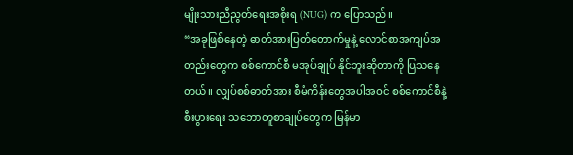မျိုးသားညီညွတ်ရေးအစိုးရ (NUG) က ပြောသည်။
“အခုဖြစ်နေတဲ့ ဓာတ်အားပြတ်တောက်မှုနဲ့ လောင်စာအကျပ်အတည်းတွေက စစ်ကောင်စီ မအုပ်ချုပ် နိုင်ဘူးဆိုတာကို ပြသနေတယ်။ လျှပ်စစ်ဓာတ်အား စီမံကိန်းတွေအပါအဝင် စစ်ကောင်စီနဲ့ စီးပွားရေး သဘောတူစာချုပ်တွေက မြန်မာ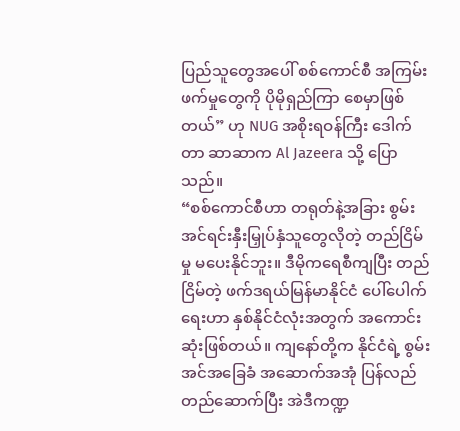ပြည်သူတွေအပေါ် စစ်ကောင်စီ အကြမ်းဖက်မှုတွေကို ပိုမိုရှည်ကြာ စေမှာဖြစ်တယ်” ဟု NUG အစိုးရဝန်ကြီး ဒေါက်တာ ဆာဆာက Al Jazeera သို့ ပြောသည်။
“စစ်ကောင်စီဟာ တရုတ်နဲ့အခြား စွမ်းအင်ရင်းနှီးမြှုပ်နှံသူတွေလိုတဲ့ တည်ငြိမ်မှု မပေးနိုင်ဘူး။ ဒီမိုကရေစီကျပြီး တည်ငြိမ်တဲ့ ဖက်ဒရယ်မြန်မာနိုင်ငံ ပေါ်ပေါက်ရေးဟာ နှစ်နိုင်ငံလုံးအတွက် အကောင်းဆုံးဖြစ်တယ်။ ကျနော်တို့က နိုင်ငံရဲ့ စွမ်းအင်အခြေခံ အဆောက်အအုံ ပြန်လည် တည်ဆောက်ပြီး အဲဒီကဏ္ဍ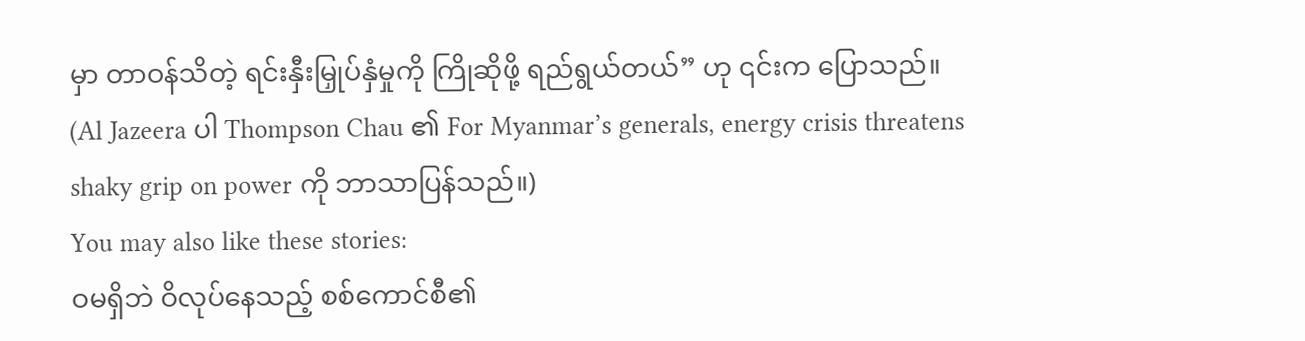မှာ တာဝန်သိတဲ့ ရင်းနှီးမြှုပ်နှံမှုကို ကြိုဆိုဖို့ ရည်ရွယ်တယ်” ဟု ၎င်းက ပြောသည်။
(Al Jazeera ပါ Thompson Chau ၏ For Myanmar’s generals, energy crisis threatens shaky grip on power ကို ဘာသာပြန်သည်။)
You may also like these stories:
ဝမရှိဘဲ ဝိလုပ်နေသည့် စစ်ကောင်စီ၏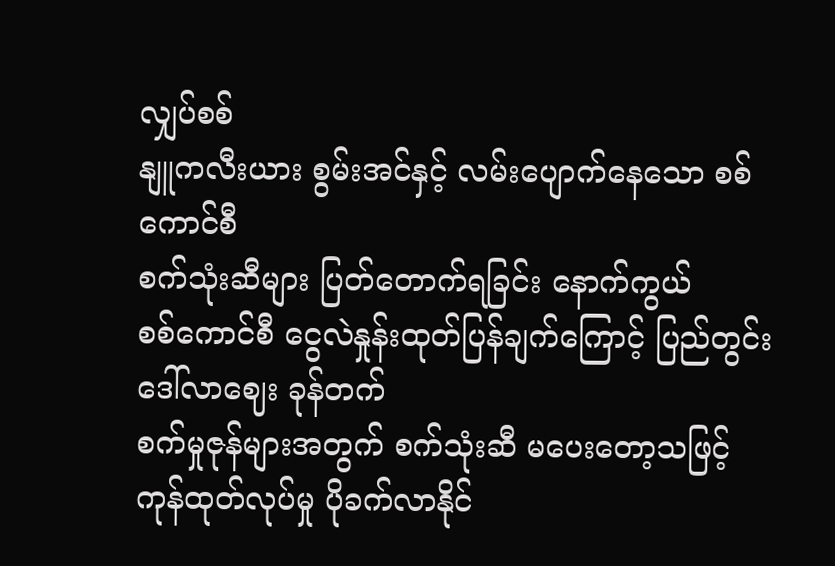လျှပ်စစ်
နျူကလီးယား စွမ်းအင်နှင့် လမ်းပျောက်နေသော စစ်ကောင်စီ
စက်သုံးဆီများ ပြတ်တောက်ရခြင်း နောက်ကွယ်
စစ်ကောင်စီ ငွေလဲနှုန်းထုတ်ပြန်ချက်ကြောင့် ပြည်တွင်း ဒေါ်လာဈေး ခုန်တက်
စက်မှုဇုန်များအတွက် စက်သုံးဆီ မပေးတော့သဖြင့် ကုန်ထုတ်လုပ်မှု ပိုခက်လာနိုင်